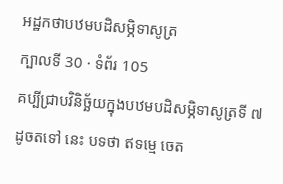អដ្ឋកថាបឋមបដិសម្ភិទាសូត្រ
ក្បាលទី 30 · ទំព័រ 105
គប្បីជ្រាបវិនិច្ឆ័យក្នុងបឋមបដិសម្ភិទាសូត្រទី ៧ ដូចតទៅ នេះ បទថា ឥទម្មេ ចេត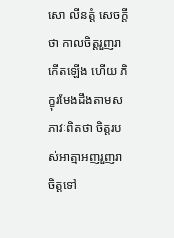សោ លីនត្តំ សេចក្តីថា កាលចិត្តរួញរាកើតឡើង ហើយ ភិក្ខុរមែងដឹងតាមសភាវៈពិតថា ចិត្តរបស់អាត្មាអញរួញរា ចិត្តទៅ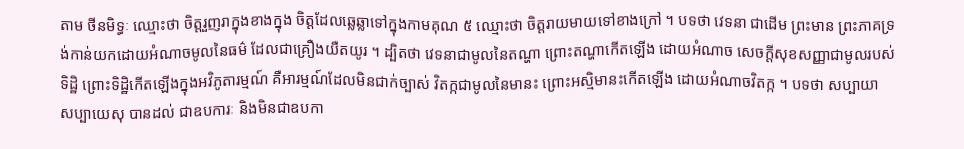តាម ថីនមិទ្ធៈ ឈ្មោះថា ចិត្តរួញរាក្នុងខាងក្នុង ចិត្តដែលឆ្លេឆ្លាទៅក្នុងកាមគុណ ៥ ឈ្មោះថា ចិត្តរាយមាយទៅខាងក្រៅ ។ បទថា វេទនា ជាដើម ព្រះមាន ព្រះភាគទ្រង់កាន់យកដោយអំណាចមូលនៃធម៌ ដែលជាគ្រឿងយឺតយូរ ។ ដ្បិតថា វេទនាជាមូលនៃតណ្ហា ព្រោះតណ្ហាកើតឡើង ដោយអំណាច សេចក្តីសុខសញ្ញាជាមូលរបស់ទិដ្ឋិ ព្រោះទិដ្ឋិកើតឡើងក្នុងអវិភូតារម្មណ៍ គឺអារម្មណ៍ដែលមិនជាក់ច្បាស់ វិតក្កជាមូលនៃមានះ ព្រោះអស្មិមានះកើតឡើង ដោយអំណាចវិតក្ក ។ បទថា សប្បាយា សប្បាយេសុ បានដល់ ជាឧបការៈ និងមិនជាឧបកា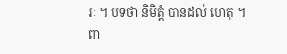រៈ ។ បទថា និមិត្តំ បានដល់ ហេតុ ។ ពា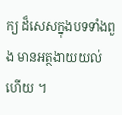ក្យ ដ៏សេសក្នុងបទទាំងពួង មានអត្ថងាយយល់ហើយ ។